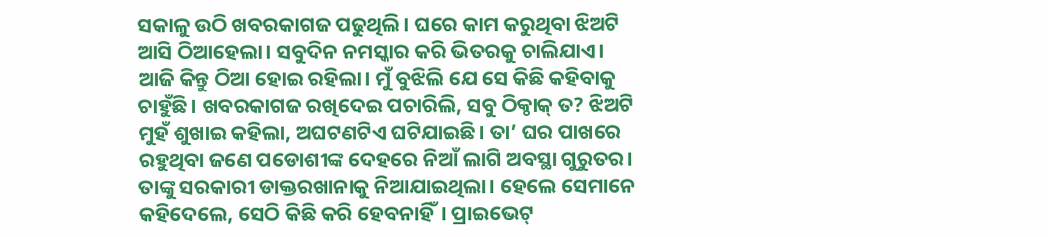ସକାଳୁ ଉଠି ଖବରକାଗଜ ପଢୁଥିଲି। ଘରେ କାମ କରୁଥିବା ଝିଅଟି ଆସି ଠିଆହେଲା। ସବୁଦିନ ନମସ୍କାର କରି ଭିତରକୁ ଚାଲିଯାଏ। ଆଜି କିନ୍ତୁ ଠିଆ ହୋଇ ରହିଲା। ମୁଁ ବୁଝିଲି ଯେ ସେ କିଛି କହିବାକୁ ଚାହୁଁଛି। ଖବରକାଗଜ ରଖିଦେଇ ପଚାରିଲି, ସବୁ ଠିକ୍ଠାକ୍ ତ? ଝିଅଟି ମୁହଁ ଶୁଖାଇ କହିଲା, ଅଘଟଣଟିଏ ଘଟିଯାଇଛି। ତା’ ଘର ପାଖରେ ରହୁଥିବା ଜଣେ ପଡୋଶୀଙ୍କ ଦେହରେ ନିଆଁ ଲାଗି ଅବସ୍ଥା ଗୁରୁତର। ତାଙ୍କୁ ସରକାରୀ ଡାକ୍ତରଖାନାକୁ ନିଆଯାଇଥିଲା। ହେଲେ ସେମାନେ କହିଦେଲେ, ସେଠି କିଛି କରି ହେବନାହିଁ। ପ୍ରାଇଭେଟ୍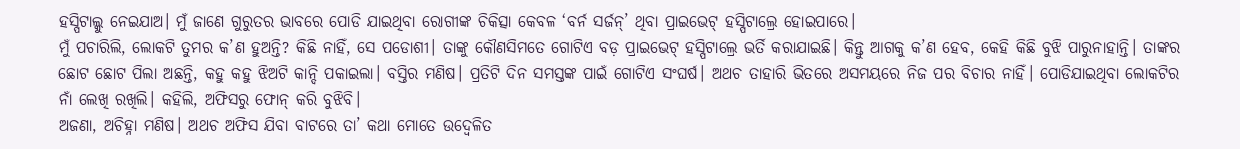ହସ୍ପିଟାଲ୍କୁ ନେଇଯାଅ। ମୁଁ ଜାଣେ ଗୁରୁତର ଭାବରେ ପୋଡି ଯାଇଥିବା ରୋଗୀଙ୍କ ଚିକିତ୍ସା କେବଳ ‘ବର୍ନ ସର୍ଜନ୍’ ଥିବା ପ୍ରାଇଭେଟ୍ ହସ୍ପିଟାଲ୍ରେ ହୋଇପାରେ।
ମୁଁ ପଚାରିଲି, ଲୋକଟି ତୁମର କ’ଣ ହୁଅନ୍ତି? କିଛି ନାହିଁ, ସେ ପଡୋଶୀ। ତାଙ୍କୁ କୌଣସିମତେ ଗୋଟିଏ ବଡ଼ ପ୍ରାଇଭେଟ୍ ହସ୍ପିଟାଲ୍ରେ ଭର୍ତି କରାଯାଇଛି। କିନ୍ତୁ ଆଗକୁ କ’ଣ ହେବ, କେହି କିଛି ବୁଝି ପାରୁନାହାନ୍ତି। ତାଙ୍କର ଛୋଟ ଛୋଟ ପିଲା ଅଛନ୍ତି, କହୁ କହୁ ଝିଅଟି କାନ୍ଦି ପକାଇଲା। ବସ୍ତିର ମଣିଷ। ପ୍ରତିଟି ଦିନ ସମସ୍ତଙ୍କ ପାଇଁ ଗୋଟିଏ ସଂଘର୍ଷ। ଅଥଚ ତାହାରି ଭିତରେ ଅସମୟରେ ନିଜ ପର ବିଚାର ନାହିଁ। ପୋଡିଯାଇଥିବା ଲୋକଟିର ନାଁ ଲେଖି ରଖିଲି। କହିଲି, ଅଫିସରୁ ଫୋନ୍ କରି ବୁଝିବି।
ଅଜଣା, ଅଚିହ୍ନା ମଣିଷ। ଅଥଚ ଅଫିସ ଯିବା ବାଟରେ ତା’ କଥା ମୋତେ ଉଦ୍ବେଳିତ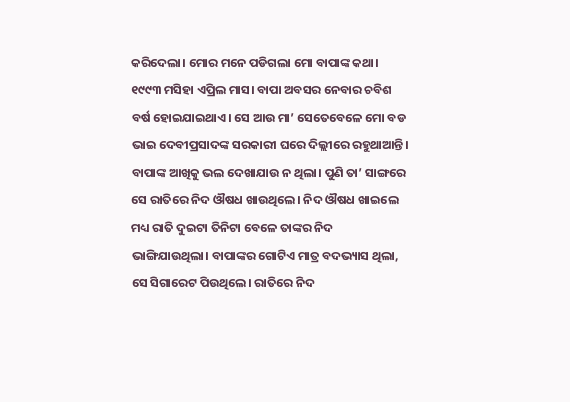କରିଦେଲା। ମୋର ମନେ ପଡିଗଲା ମୋ ବାପାଙ୍କ କଥା। ୧୯୯୩ ମସିହା ଏପ୍ରିଲ ମାସ। ବାପା ଅବସର ନେବାର ଚବିଶ ବର୍ଷ ହୋଇଯାଇଥାଏ। ସେ ଆଉ ମା’ ସେତେବେଳେ ମୋ ବଡ ଭାଇ ଦେବୀପ୍ରସାଦଙ୍କ ସରକାରୀ ଘରେ ଦିଲ୍ଲୀରେ ରହୁଥାଆନ୍ତି। ବାପାଙ୍କ ଆଖିକୁ ଭଲ ଦେଖାଯାଉ ନ ଥିଲା। ପୁଣି ତା’ ସାଙ୍ଗରେ ସେ ରାତିରେ ନିଦ ଔଷଧ ଖାଉଥିଲେ। ନିଦ ଔଷଧ ଖାଇଲେ ମଧ୍ୟ ରାତି ଦୁଇଟା ତିନିଟା ବେଳେ ତାଙ୍କର ନିଦ ଭାଙ୍ଗିଯାଉଥିଲା। ବାପାଙ୍କର ଗୋଟିଏ ମାତ୍ର ବଦଭ୍ୟାସ ଥିଲା, ସେ ସିଗାରେଟ ପିଉଥିଲେ। ରାତିରେ ନିଦ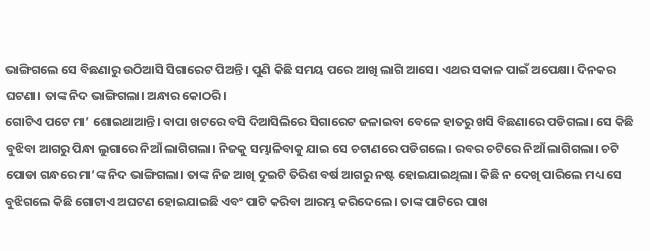ଭାଙ୍ଗିଗଲେ ସେ ବିଛଣାରୁ ଉଠିଆସି ସିଗାରେଟ ପିଅନ୍ତି। ପୁଣି କିଛି ସମୟ ପରେ ଆଖି ଲାଗି ଆସେ। ଏଥର ସକାଳ ପାଇଁ ଅପେକ୍ଷା। ଦିନକର ଘଟଣା। ତାଙ୍କ ନିଦ ଭାଙ୍ଗିଗଲା। ଅନ୍ଧାର କୋଠରି।
ଗୋଟିଏ ପଟେ ମା’ ଶୋଇଥାଆନ୍ତି। ବାପା ଖଟରେ ବସି ଦିଆସିଲିରେ ସିଗାରେଟ ଜଳାଇବା ବେଳେ ହାତରୁ ଖସି ବିଛଣାରେ ପଡିଗଲା। ସେ କିଛି ବୁଝିବା ଆଗରୁ ପିନ୍ଧା ଲୁଗାରେ ନିଆଁ ଲାଗିଗଲା। ନିଜକୁ ସମ୍ଭାଳିବାକୁ ଯାଇ ସେ ଚଟାଣରେ ପଡିଗଲେ। ରବର ଚଟିରେ ନିଆଁ ଲାଗିଗଲା। ଚଟି ପୋଡା ଗନ୍ଧରେ ମା’ଙ୍କ ନିଦ ଭାଙ୍ଗିଗଲା। ତାଙ୍କ ନିଜ ଆଖି ଦୁଇଟି ତିରିଶ ବର୍ଷ ଆଗରୁ ନଷ୍ଟ ହୋଇଯାଇଥିଲା। କିଛି ନ ଦେଖି ପାରିଲେ ମଧ୍ୟ ସେ ବୁଝିଗଲେ କିଛି ଗୋଟାଏ ଅଘଟଣ ହୋଇଯାଇଛି ଏବଂ ପାଟି କରିବା ଆରମ୍ଭ କରିଦେଲେ। ତାଙ୍କ ପାଟିରେ ପାଖ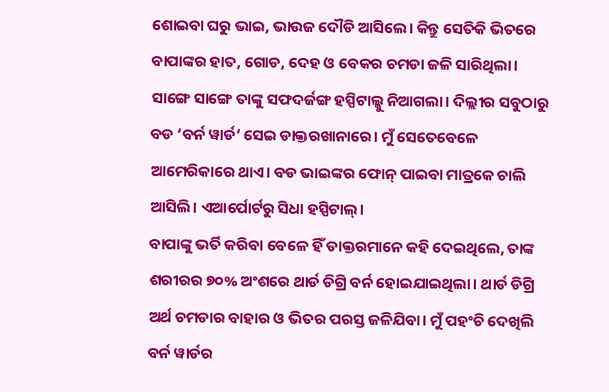ଶୋଇବା ଘରୁ ଭାଇ, ଭାଉଜ ଦୌଡି ଆସିଲେ। କିନ୍ତୁ ସେତିକି ଭିତରେ ବାପାଙ୍କର ହାତ, ଗୋଡ, ଦେହ ଓ ବେକର ଚମଡା ଜଳି ସାରିଥିଲା। ସାଙ୍ଗେ ସାଙ୍ଗେ ତାଙ୍କୁ ସଫଦର୍ଜଙ୍ଗ ହସ୍ପିଟାଲ୍କୁ ନିଆଗଲା। ଦିଲ୍ଲୀର ସବୁଠାରୁ ବଡ ‘ବର୍ନ ୱାର୍ଡ’ ସେଇ ଡାକ୍ତରଖାନାରେ। ମୁଁ ସେତେବେଳେ ଆମେରିକାରେ ଥାଏ। ବଡ ଭାଇଙ୍କର ଫୋନ୍ ପାଇବା ମାତ୍ରକେ ଚାଲି ଆସିଲି। ଏଆର୍ପୋର୍ଟରୁ ସିଧା ହସ୍ପିଟାଲ୍।
ବାପାଙ୍କୁ ଭର୍ତି କରିବା ବେଳେ ହିଁ ଡାକ୍ତରମାନେ କହି ଦେଇଥିଲେ, ତାଙ୍କ ଶରୀରର ୭୦% ଅଂଶରେ ଥାର୍ଡ ଡିଗ୍ରି ବର୍ନ ହୋଇଯାଇଥିଲା। ଥାର୍ଡ ଡିଗ୍ରି ଅର୍ଥ ଚମଡାର ବାହାର ଓ ଭିତର ପରସ୍ତ ଜଳିଯିବା। ମୁଁ ପହଂଚି ଦେଖିଲି ବର୍ନ ୱାର୍ଡର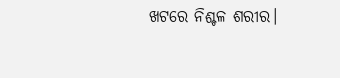ଖଟରେ ନିଶ୍ଚଳ ଶରୀର।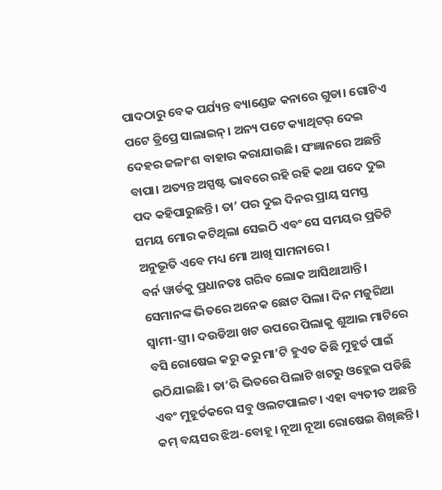ପାଦଠାରୁ ବେକ ପର୍ଯ୍ୟନ୍ତ ବ୍ୟାଣ୍ଡେଜ କନାରେ ଗୁଡା। ଗୋଟିଏ ପଟେ ଡ୍ରିପ୍ରେ ସାଲାଇନ୍। ଅନ୍ୟ ପଟେ କ୍ୟାଥିଟର୍ ଦେଇ ଦେହର ଜଳାଂଶ ବାହାର କରାଯାଉଛି। ସଂଜ୍ଞାନରେ ଅଛନ୍ତି ବାପା। ଅତ୍ୟନ୍ତ ଅସ୍ପଷ୍ଟ ଭାବରେ ରହି ରହି କଥା ପଦେ ଦୁଇ ପଦ କହିପାରୁଛନ୍ତି। ତା’ ପର ଦୁଇ ଦିନର ପ୍ରାୟ ସମସ୍ତ ସମୟ ମୋର କଟିଥିଲା ସେଇଠି ଏବଂ ସେ ସମୟର ପ୍ରତିଟି ଅନୁଭୂତି ଏବେ ମଧ୍ୟ ମୋ ଆଖି ସାମନାରେ।
ବର୍ନ ୱାର୍ଡକୁ ପ୍ରଧାନତଃ ଗରିବ ଲୋକ ଆସିଥାଆନ୍ତି। ସେମାନଙ୍କ ଭିତରେ ଅନେକ ଛୋଟ ପିଲା। ଦିନ ମଜୁରିଆ ସ୍ୱାମୀ-ସ୍ତ୍ରୀ। ଦଉଡିଆ ଖଟ ଉପରେ ପିଲାକୁ ଶୁଆଇ ମାଟିରେ ବସି ରୋଷେଇ କରୁ କରୁ ମା’ଟି ହୁଏତ କିଛି ମୁହୂର୍ତ ପାଇଁ ଉଠିଯାଇଛି। ତା’ରି ଭିତରେ ପିଲାଟି ଖଟରୁ ଓହ୍ଲେଇ ପଡିଛି ଏବଂ ମୁହୂର୍ତକରେ ସବୁ ଓଲଟପାଲଟ। ଏହା ବ୍ୟତୀତ ଅଛନ୍ତି କମ୍ ବୟସର ଝିଅ-ବୋହୂ। ନୂଆ ନୂଆ ରୋଷେଇ ଶିଖିଛନ୍ତି।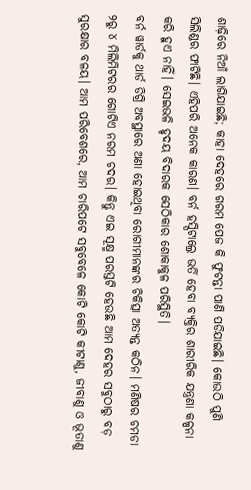ଶାଢ଼ିରେ ନିଆଁ ଲାଗିଯାଇଛି; କାହା ଦେହରେ ଗରମ ପେଜ କି ଫୁଟନ୍ତା ପାଣି ପଡିଯାଇଛି। କୋଉଠି ପୁଣି ସିଲିଣ୍ଡର ଫାଟିଛି। ଏହିପରି ଅନେକ କାରଣ। ବର୍ନ ହସ୍ପିଟାଲ୍ରେ ଭର୍ତି ହେବା ବ୍ୟକ୍ତିର ଶାରୀରିକ ଯନ୍ତ୍ରଣା କଳ୍ପନା କରି ହୁଏ ନାହିଁ। ସେଇଭଳି ହୃଦୟ ବିଦାରକ ସେଠିକାର ଶୋକାକୁଳ ପରିସ୍ଥିତି।
ବର୍ନ ୱାର୍ଡକୁ ଥାର୍ଡ ଡିଗ୍ରି ଅବସ୍ଥାରେ ଅଣା ହୋଇଥିବା ରୋଗୀମାନଙ୍କର ଚିକିତ୍ସା ଅତ୍ୟନ୍ତ କଠିନ। ମଣିଷର ଚମଡା ୨ରୁ ୪ ମିଲିମିଟରର ଗୋଟିଏ ନରମ ଚଦର। କିନ୍ତୁ ଏଇ ସୂକ୍ଷ୍ମ ପରସ୍ତଟି ହେଉଛି ଆମ ଦେହର ସବୁଠାରୁ ବଡ଼ ସୁରକ୍ଷାର ବଳୟ। ଆମ ପରିବେଶରେ, ଆମ ଚାରିପଟେ ସବୁବେଳେ କୋଟି କୋଟି କୀଟାଣୁ, ଜୀବାଣୁ ଓ ଭୂତାଣୁ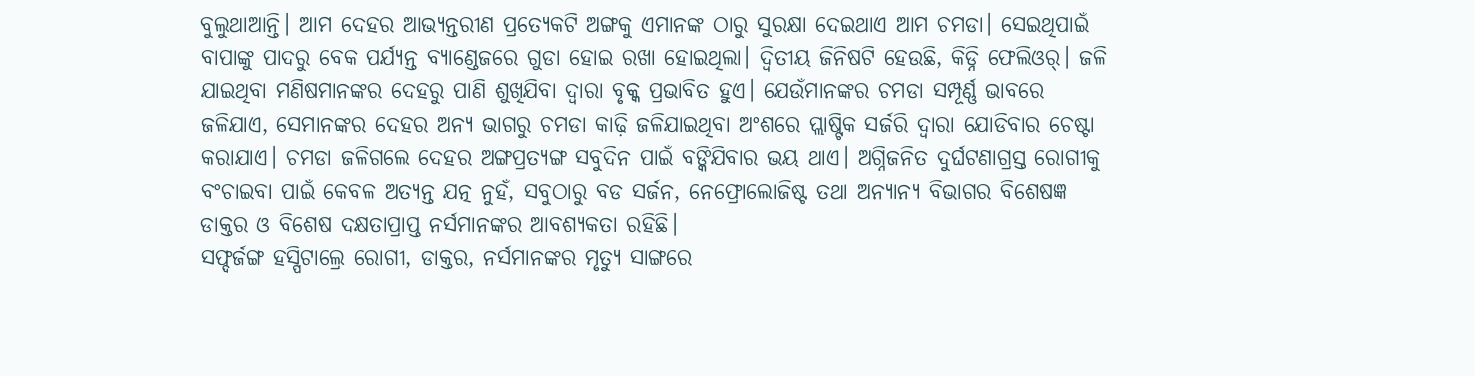ବୁଲୁଥାଆନ୍ତି। ଆମ ଦେହର ଆଭ୍ୟନ୍ତରୀଣ ପ୍ରତ୍ୟେକଟି ଅଙ୍ଗକୁ ଏମାନଙ୍କ ଠାରୁ ସୁରକ୍ଷା ଦେଇଥାଏ ଆମ ଚମଡା। ସେଇଥିପାଇଁ ବାପାଙ୍କୁ ପାଦରୁ ବେକ ପର୍ଯ୍ୟନ୍ତ ବ୍ୟାଣ୍ଡେଜରେ ଗୁଡା ହୋଇ ରଖା ହୋଇଥିଲା। ଦ୍ୱିତୀୟ ଜିନିଷଟି ହେଉଛି, କିଡ୍ନି ଫେଲିଓର୍। ଜଳି ଯାଇଥିବା ମଣିଷମାନଙ୍କର ଦେହରୁ ପାଣି ଶୁଖିଯିବା ଦ୍ୱାରା ବୃକ୍କ ପ୍ରଭାବିତ ହୁଏ। ଯେଉଁମାନଙ୍କର ଚମଡା ସମ୍ପୂର୍ଣ୍ଣ ଭାବରେ ଜଳିଯାଏ, ସେମାନଙ୍କର ଦେହର ଅନ୍ୟ ଭାଗରୁ ଚମଡା କାଢ଼ି ଜଳିଯାଇଥିବା ଅଂଶରେ ପ୍ଲାଷ୍ଟିକ ସର୍ଜରି ଦ୍ୱାରା ଯୋଡିବାର ଚେଷ୍ଟା କରାଯାଏ। ଚମଡା ଜଳିଗଲେ ଦେହର ଅଙ୍ଗପ୍ରତ୍ୟଙ୍ଗ ସବୁଦିନ ପାଇଁ ବଙ୍କିଯିବାର ଭୟ ଥାଏ। ଅଗ୍ନିଜନିତ ଦୁର୍ଘଟଣାଗ୍ରସ୍ତ ରୋଗୀକୁ ବଂଚାଇବା ପାଇଁ କେବଳ ଅତ୍ୟନ୍ତ ଯତ୍ନ ନୁହଁ, ସବୁଠାରୁ ବଡ ସର୍ଜନ, ନେଫ୍ରୋଲୋଜିଷ୍ଟ ତଥା ଅନ୍ୟାନ୍ୟ ବିଭାଗର ବିଶେଷଜ୍ଞ ଡାକ୍ତର ଓ ବିଶେଷ ଦକ୍ଷତାପ୍ରାପ୍ତ ନର୍ସମାନଙ୍କର ଆବଶ୍ୟକତା ରହିଛି।
ସଫ୍ଦର୍ଜଙ୍ଗ ହସ୍ପିଟାଲ୍ରେ ରୋଗୀ, ଡାକ୍ତର, ନର୍ସମାନଙ୍କର ମୃତ୍ୟୁ ସାଙ୍ଗରେ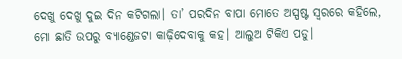ଦେଖୁ ଦେଖୁ ଦୁଇ ଦିନ କଟିଗଲା। ତା’ ପରଦିନ ବାପା ମୋତେ ଅସ୍ପଷ୍ଟ ସ୍ୱରରେ କହିଲେ, ମୋ ଛାତି ଉପରୁ ବ୍ୟାଣ୍ଡେଜଟା କାଢ଼ିଦେବାକୁ କହ। ଆଲୁଅ ଟିକିଏ ପଡୁ।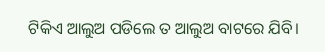ଟିକିଏ ଆଲୁଅ ପଡିଲେ ତ ଆଲୁଅ ବାଟରେ ଯିବି।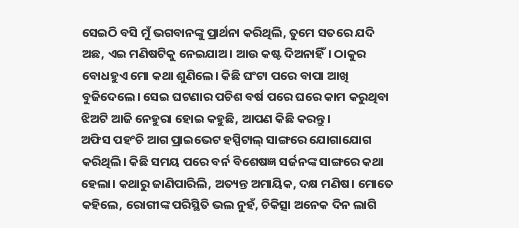ସେଇଠି ବସି ମୁଁ ଭଗବାନଙ୍କୁ ପ୍ରାର୍ଥନା କରିଥିଲି, ତୁମେ ସତରେ ଯଦି ଅଛ, ଏଇ ମଣିଷଟିକୁ ନେଇଯାଅ। ଆଉ କଷ୍ଟ ଦିଅନାହିଁ। ଠାକୁର ବୋଧହୁଏ ମୋ କଥା ଶୁଣିଲେ। କିଛି ଘଂଟା ପରେ ବାପା ଆଖି ବୁଜିଦେଲେ। ସେଇ ଘଟଣାର ପଚିଶ ବର୍ଷ ପରେ ଘରେ କାମ କରୁଥିବା ଝିଅଟି ଆଜି ନେହୁରା ହୋଇ କହୁଛି, ଆପଣ କିଛି କରନ୍ତୁ।
ଅଫିସ ପହଂଚି ଆଗ ପ୍ରାଇଭେଟ ହସ୍ପିଟାଲ୍ ସାଙ୍ଗରେ ଯୋଗାଯୋଗ କରିଥିଲି। କିଛି ସମୟ ପରେ ବର୍ନ ବିଶେଷଜ୍ଞ ସର୍ଜନଙ୍କ ସାଙ୍ଗରେ କଥା ହେଲା। କଥାରୁ ଜାଣିପାରିଲି, ଅତ୍ୟନ୍ତ ଅମାୟିକ, ଦକ୍ଷ ମଣିଷ। ମୋତେ କହିଲେ, ରୋଗୀଙ୍କ ପରିସ୍ଥିତି ଭଲ ନୁହଁ, ଚିକିତ୍ସା ଅନେକ ଦିନ ଲାଗି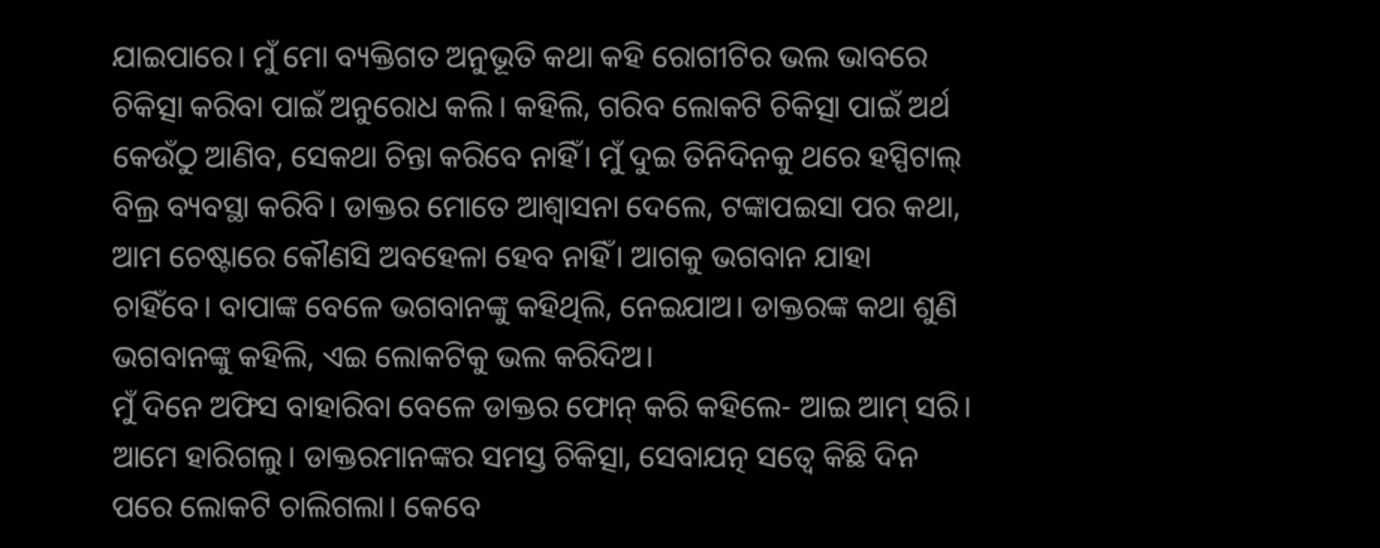ଯାଇପାରେ। ମୁଁ ମୋ ବ୍ୟକ୍ତିଗତ ଅନୁଭୂତି କଥା କହି ରୋଗୀଟିର ଭଲ ଭାବରେ ଚିକିତ୍ସା କରିବା ପାଇଁ ଅନୁରୋଧ କଲି। କହିଲି, ଗରିବ ଲୋକଟି ଚିକିତ୍ସା ପାଇଁ ଅର୍ଥ କେଉଁଠୁ ଆଣିବ, ସେକଥା ଚିନ୍ତା କରିବେ ନାହିଁ। ମୁଁ ଦୁଇ ତିନିଦିନକୁ ଥରେ ହସ୍ପିଟାଲ୍ ବିଲ୍ର ବ୍ୟବସ୍ଥା କରିବି। ଡାକ୍ତର ମୋତେ ଆଶ୍ୱାସନା ଦେଲେ, ଟଙ୍କାପଇସା ପର କଥା, ଆମ ଚେଷ୍ଟାରେ କୌଣସି ଅବହେଳା ହେବ ନାହିଁ। ଆଗକୁ ଭଗବାନ ଯାହା ଚାହିଁବେ। ବାପାଙ୍କ ବେଳେ ଭଗବାନଙ୍କୁ କହିଥିଲି, ନେଇଯାଅ। ଡାକ୍ତରଙ୍କ କଥା ଶୁଣି ଭଗବାନଙ୍କୁ କହିଲି, ଏଇ ଲୋକଟିକୁ ଭଲ କରିଦିଅ।
ମୁଁ ଦିନେ ଅଫିସ ବାହାରିବା ବେଳେ ଡାକ୍ତର ଫୋନ୍ କରି କହିଲେ- ଆଇ ଆମ୍ ସରି। ଆମେ ହାରିଗଲୁ। ଡାକ୍ତରମାନଙ୍କର ସମସ୍ତ ଚିକିତ୍ସା, ସେବାଯତ୍ନ ସତ୍ୱେ କିଛି ଦିନ ପରେ ଲୋକଟି ଚାଲିଗଲା। କେବେ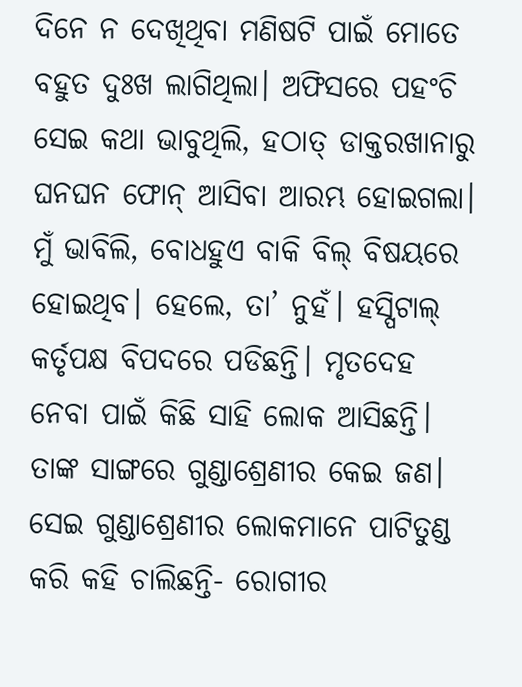ଦିନେ ନ ଦେଖିଥିବା ମଣିଷଟି ପାଇଁ ମୋତେ ବହୁତ ଦୁଃଖ ଲାଗିଥିଲା। ଅଫିସରେ ପହଂଚି ସେଇ କଥା ଭାବୁଥିଲି, ହଠାତ୍ ଡାକ୍ତରଖାନାରୁ ଘନଘନ ଫୋନ୍ ଆସିବା ଆରମ୍ଭ ହୋଇଗଲା। ମୁଁ ଭାବିଲି, ବୋଧହୁଏ ବାକି ବିଲ୍ ବିଷୟରେ ହୋଇଥିବ। ହେଲେ, ତା’ ନୁହଁ। ହସ୍ପିଟାଲ୍ କର୍ତୃପକ୍ଷ ବିପଦରେ ପଡିଛନ୍ତି। ମୃତଦେହ ନେବା ପାଇଁ କିଛି ସାହି ଲୋକ ଆସିଛନ୍ତି। ତାଙ୍କ ସାଙ୍ଗରେ ଗୁଣ୍ଡାଶ୍ରେଣୀର କେଇ ଜଣ। ସେଇ ଗୁଣ୍ଡାଶ୍ରେଣୀର ଲୋକମାନେ ପାଟିତୁଣ୍ଡ କରି କହି ଚାଲିଛନ୍ତି- ରୋଗୀର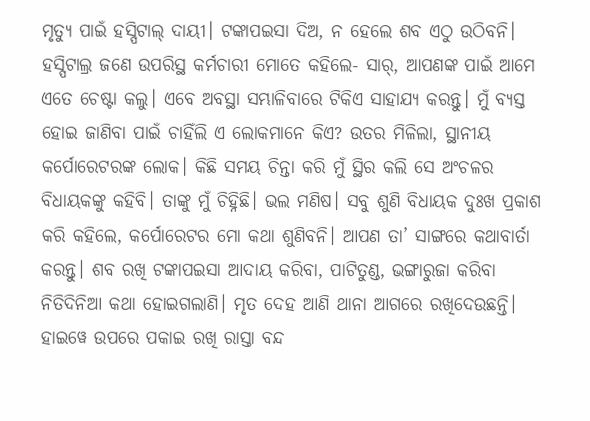ମୃତ୍ୟୁ ପାଇଁ ହସ୍ପିଟାଲ୍ ଦାୟୀ। ଟଙ୍କାପଇସା ଦିଅ, ନ ହେଲେ ଶବ ଏଠୁ ଉଠିବନି। ହସ୍ପିଟାଲ୍ର ଜଣେ ଉପରିସ୍ଥ କର୍ମଚାରୀ ମୋତେ କହିଲେ- ସାର୍, ଆପଣଙ୍କ ପାଇଁ ଆମେ ଏତେ ଚେଷ୍ଟା କଲୁ। ଏବେ ଅବସ୍ଥା ସମ୍ଭାଳିବାରେ ଟିକିଏ ସାହାଯ୍ୟ କରନ୍ତୁ। ମୁଁ ବ୍ୟସ୍ତ ହୋଇ ଜାଣିବା ପାଇଁ ଚାହିଁଲି ଏ ଲୋକମାନେ କିଏ? ଉତର ମିଳିଲା, ସ୍ଥାନୀୟ କର୍ପୋରେଟରଙ୍କ ଲୋକ। କିଛି ସମୟ ଚିନ୍ତା କରି ମୁଁ ସ୍ଥିର କଲି ସେ ଅଂଚଳର ବିଧାୟକଙ୍କୁ କହିବି। ତାଙ୍କୁ ମୁଁ ଚିହ୍ନିଛି। ଭଲ ମଣିଷ। ସବୁ ଶୁଣି ବିଧାୟକ ଦୁଃଖ ପ୍ରକାଶ କରି କହିଲେ, କର୍ପୋରେଟର ମୋ କଥା ଶୁଣିବନି। ଆପଣ ତା’ ସାଙ୍ଗରେ କଥାବାର୍ତା କରନ୍ତୁ। ଶବ ରଖି ଟଙ୍କାପଇସା ଆଦାୟ କରିବା, ପାଟିତୁଣ୍ଡ, ଭଙ୍ଗାରୁଜା କରିବା ନିତିଦିନିଆ କଥା ହୋଇଗଲାଣି। ମୃତ ଦେହ ଆଣି ଥାନା ଆଗରେ ରଖିଦେଉଛନ୍ତି। ହାଇୱେ ଉପରେ ପକାଇ ରଖି ରାସ୍ତା ବନ୍ଦ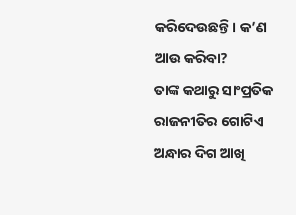କରିଦେଉଛନ୍ତି। କ’ଣ ଆଉ କରିବା?
ତାଙ୍କ କଥାରୁ ସାଂପ୍ରତିକ ରାଜନୀତିର ଗୋଟିଏ ଅନ୍ଧାର ଦିଗ ଆଖି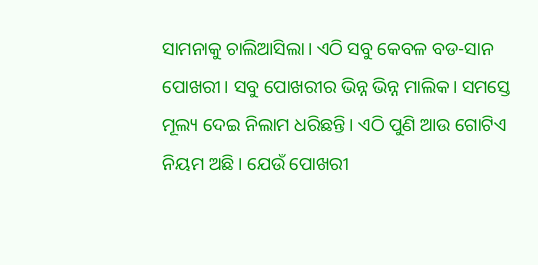ସାମନାକୁ ଚାଲିଆସିଲା। ଏଠି ସବୁ କେବଳ ବଡ-ସାନ ପୋଖରୀ। ସବୁ ପୋଖରୀର ଭିନ୍ନ ଭିନ୍ନ ମାଲିକ। ସମସ୍ତେ ମୂଲ୍ୟ ଦେଇ ନିଲାମ ଧରିଛନ୍ତି। ଏଠି ପୁଣି ଆଉ ଗୋଟିଏ ନିୟମ ଅଛି। ଯେଉଁ ପୋଖରୀ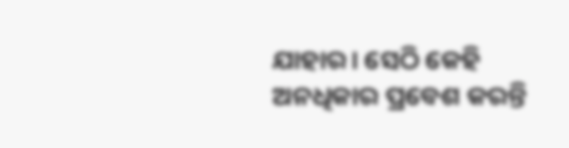ଯାହାର। ସେଠି କେହି ଅନଧିକାର ପ୍ରବେଶ କରନ୍ତି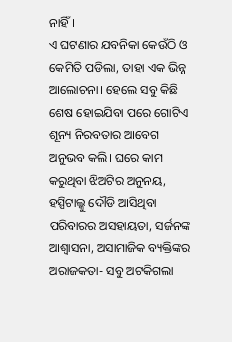ନାହିଁ।
ଏ ଘଟଣାର ଯବନିକା କେଉଁଠି ଓ କେମିତି ପଡିଲା, ତାହା ଏକ ଭିନ୍ନ ଆଲୋଚନା। ହେଲେ ସବୁ କିଛି ଶେଷ ହୋଇଯିବା ପରେ ଗୋଟିଏ ଶୂନ୍ୟ ନିରବତାର ଆବେଗ ଅନୁଭବ କଲି। ଘରେ କାମ କରୁଥିବା ଝିଅଟିର ଅନୁନୟ, ହସ୍ପିଟାଲ୍କୁ ଦୌଡି ଆସିଥିବା ପରିବାରର ଅସହାୟତା, ସର୍ଜନଙ୍କ ଆଶ୍ୱାସନା, ଅସାମାଜିକ ବ୍ୟକ୍ତିଙ୍କର ଅରାଜକତା- ସବୁ ଅଟକିଗଲା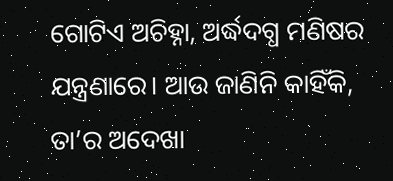ଗୋଟିଏ ଅଚିହ୍ନା, ଅର୍ଦ୍ଧଦଗ୍ଧ ମଣିଷର ଯନ୍ତ୍ରଣାରେ। ଆଉ ଜାଣିନି କାହିଁକି, ତା’ର ଅଦେଖା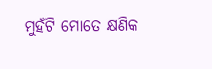ମୁହଁଟି ମୋତେ କ୍ଷଣିକ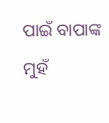ପାଇଁ ବାପାଙ୍କ ମୁହଁ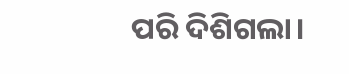ପରି ଦିଶିଗଲା।